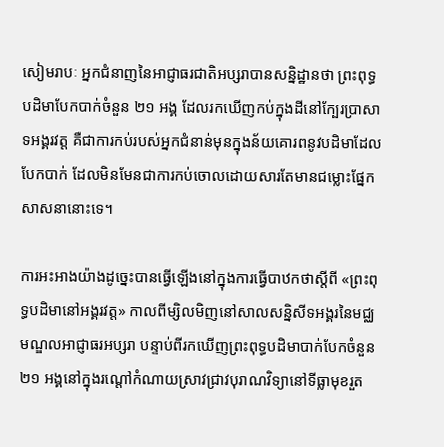សៀមរាបៈ អ្នកជំនាញនៃអាជ្ញាធរជាតិអប្សរាបានសន្និដ្ឋានថា ព្រះពុទ្ធបដិមាបែកបាក់ចំនួន ២១ អង្គ ដែលរកឃើញកប់ក្នុងដីនៅក្បែរប្រាសាទអង្គរវត្ត គឺជាការកប់របស់អ្នកជំនាន់មុនក្នុងន័យគោរពនូវបដិមាដែលបែកបាក់ ដែលមិនមែនជាការកប់ចោលដោយសារតែមានជម្លោះផ្នែកសាសនានោះទេ។

ការអះអាងយ៉ាងដូច្នេះបានធ្វើឡើងនៅក្នុងការធ្វើបាឋកថាស្តីពី «ព្រះពុទ្ធបដិមានៅអង្គរវត្ត» កាលពីម្សិលមិញនៅសាលសន្និសីទអង្គរនៃមជ្ឈមណ្ឌលអាជ្ញាធរអប្សរា បន្ទាប់ពីរកឃើញព្រះពុទ្ធបដិមាបាក់បែកចំនួន ២១ អង្គនៅក្នុងរណ្តៅកំណាយស្រាវជ្រាវបុរាណវិទ្យានៅទីធ្លាមុខរួត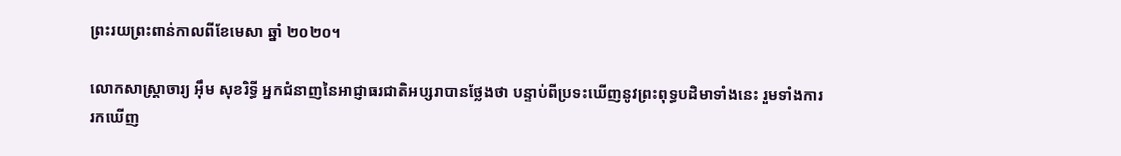ព្រះរយព្រះពាន់កាលពីខែមេសា ឆ្នាំ ២០២០។

លោកសាស្ត្រាចារ្យ អ៊ឹម សុខរិទ្ធី អ្នកជំនាញនៃអាជ្ញាធរជាតិអប្សរាបានថ្លែងថា បន្ទាប់ពីប្រទះឃើញនូវព្រះពុទ្ធបដិមាទាំងនេះ រួមទាំងការរកឃើញ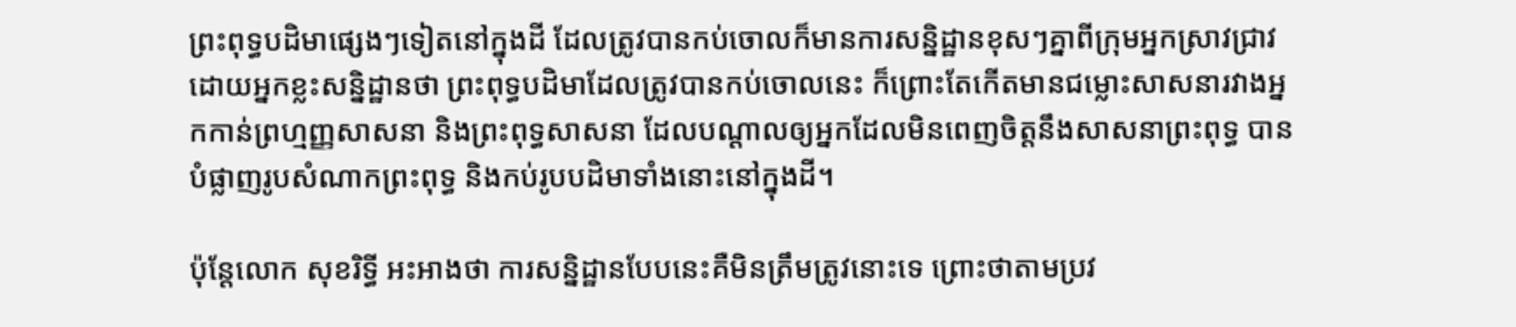ព្រះពុទ្ធបដិមាផ្សេងៗទៀតនៅក្នុងដី ដែលត្រូវបានកប់ចោលក៏មានការសន្និដ្ឋានខុសៗគ្នាពីក្រុមអ្នកស្រាវជ្រាវ ដោយអ្នកខ្លះសន្និដ្ឋានថា ព្រះពុទ្ធបដិមាដែលត្រូវបានកប់ចោលនេះ ក៏ព្រោះតែកើតមានជម្លោះសាសនារវាងអ្នកកាន់ព្រហ្មញ្ញសាសនា និងព្រះពុទ្ធសាសនា ដែលបណ្តាលឲ្យអ្នកដែលមិនពេញចិត្តនឹងសាសនាព្រះពុទ្ធ បានបំផ្លាញរូបសំណាកព្រះពុទ្ធ និងកប់រូបបដិមាទាំងនោះនៅក្នុងដី។

ប៉ុន្តែលោក សុខរិទ្ធី អះអាងថា ការសន្និដ្ឋានបែបនេះគឺមិនត្រឹមត្រូវនោះទេ ព្រោះថាតាមប្រវ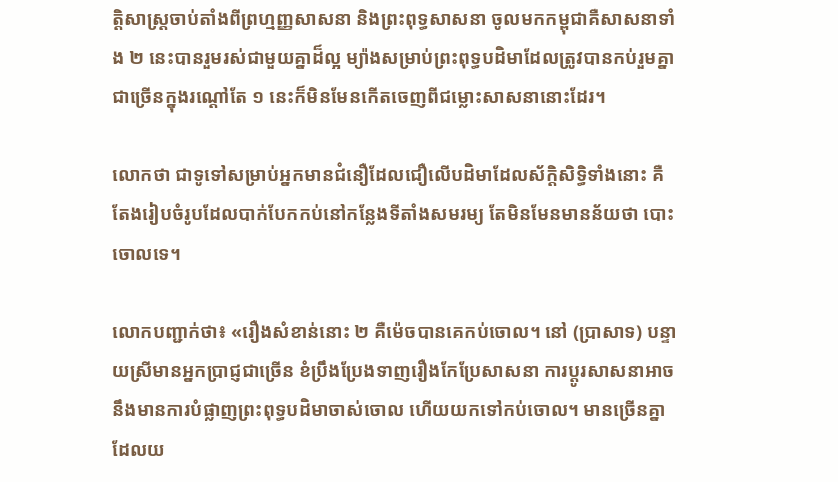ត្តិសាស្ត្រចាប់តាំងពីព្រហ្មញ្ញសាសនា និងព្រះពុទ្ធសាសនា ចូលមកកម្ពុជាគឺសាសនាទាំង ២ នេះបានរួមរស់ជាមួយគ្នាដ៏ល្អ ម្យ៉ាងសម្រាប់ព្រះពុទ្ធបដិមាដែលត្រូវបានកប់រួមគ្នាជាច្រើនក្នុងរណ្តៅតែ ១ នេះក៏មិនមែនកើតចេញពីជម្លោះសាសនានោះដែរ។

លោកថា ជាទូទៅសម្រាប់អ្នកមានជំនឿដែលជឿលើបដិមាដែលស័ក្ដិសិទ្ធិទាំងនោះ គឺតែងរៀបចំរូបដែលបាក់បែកកប់នៅកន្លែងទីតាំងសមរម្យ តែមិនមែនមានន័យថា បោះចោលទេ។

លោកបញ្ជាក់ថា៖ «រឿងសំខាន់នោះ ២ គឺម៉េចបានគេកប់ចោល។ នៅ (ប្រាសាទ) បន្ទាយស្រីមានអ្នកប្រាជ្ញជាច្រើន ខំប្រឹងប្រែងទាញរឿងកែប្រែសាសនា ការប្តូរសាសនាអាចនឹងមានការបំផ្លាញព្រះពុទ្ធបដិមាចាស់ចោល ហើយយកទៅកប់ចោល។ មានច្រើនគ្នាដែលយ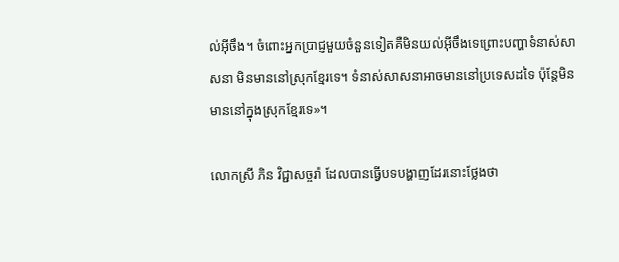ល់អ៊ីចឹង។ ចំពោះអ្នកប្រាជ្ញមួយចំនួនទៀតគឺមិនយល់អ៊ីចឹងទេព្រោះបញ្ហាទំនាស់សាសនា មិនមាននៅស្រុកខ្មែរទេ។ ទំនាស់សាសនាអាចមាននៅប្រទេសដទៃ ប៉ុន្តែមិនមាននៅក្នុងស្រុកខ្មែរទេ»។

លោកស្រី ភិន វិជ្ជាសច្ចរ៉ា ដែលបានធ្វើបទបង្ហាញដែរនោះថ្លែងថា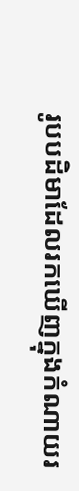រូបបដិមាដែលរកឃើញក្នុងកំណាយរ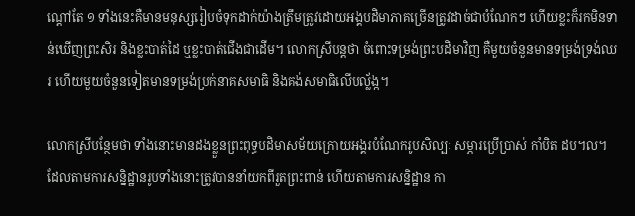ណ្តៅតែ ១ ទាំងនេះគឺមានមនុស្សរៀបចំទុកដាក់យ៉ាងត្រឹមត្រូវដោយអង្គបដិមាភាគច្រើនត្រូវដាច់ជាបំណែកៗ ហើយខ្លះក៏រកមិនទាន់ឃើញព្រះសិរ និងខ្លះបាត់ដៃ ឬខ្លះបាត់ជើងជាដើម។ លោកស្រីបន្តថា ចំពោះទម្រង់ព្រះបដិមាវិញ គឺមួយចំនួនមានទម្រង់ទ្រង់ឈរ ហើយមួយចំនួនទៀតមានទម្រង់ប្រក់នាគសមាធិ និងគង់សមាធិលើបល្ល័ង្ក។

លោកស្រីបន្ថែមថា ទាំងនោះមានដងខ្លួនព្រះពុទ្ធបដិមាសម័យក្រោយអង្គរបំណែករូបសិល្បៈ សម្ភារប្រើប្រាស់ កាំបិត ដប។ល។ ដែលតាមការសន្និដ្ឋានរូបទាំងនោះត្រូវបាននាំយកពីរួតព្រះពាន់ ហើយតាមការសន្និដ្ឋាន កា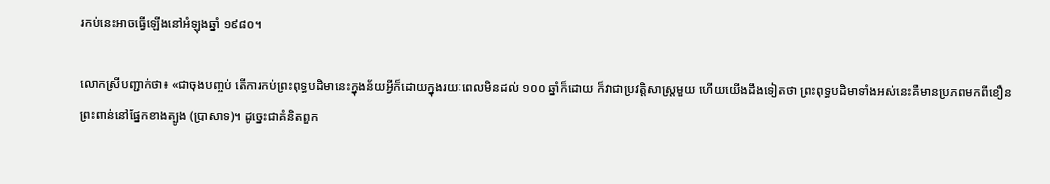រកប់នេះអាចធ្វើឡើងនៅអំឡុងឆ្នាំ ១៩៨០។

លោកស្រីបញ្ជាក់ថា៖ «ជាចុងបញ្ចប់ តើការកប់ព្រះពុទ្ធបដិមានេះក្នុងន័យអ្វីក៏ដោយក្នុងរយៈពេលមិនដល់ ១០០ ឆ្នាំក៏ដោយ ក៏វាជាប្រវត្តិសាស្ត្រមួយ ហើយយើងដឹងទៀតថា ព្រះពុទ្ធបដិមាទាំងអស់នេះគឺមានប្រភពមកពីខឿនព្រះពាន់នៅផ្នែកខាងត្បូង (ប្រាសាទ)។ ដូច្នេះជាគំនិតពួក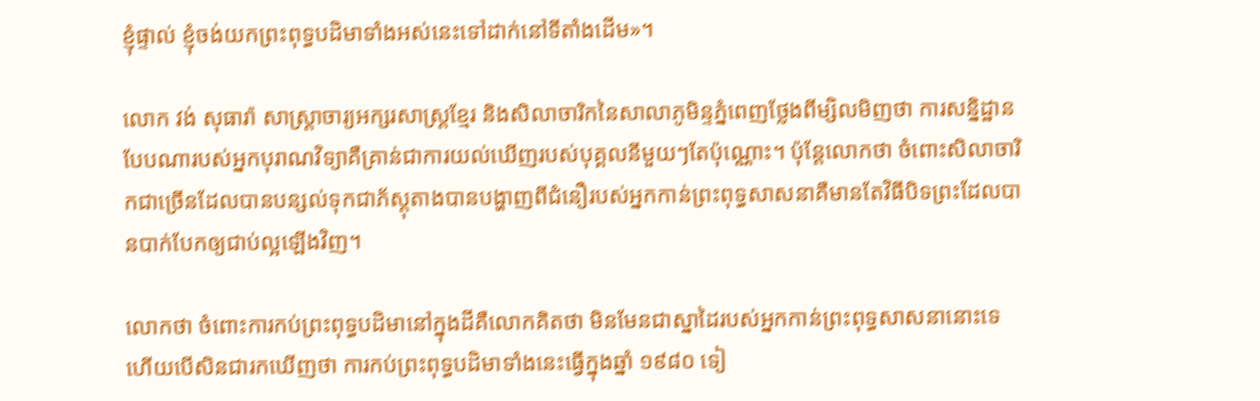ខ្ញុំផ្ទាល់ ខ្ញុំចង់យកព្រះពុទ្ធបដិមាទាំងអស់នេះទៅដាក់នៅទីតាំងដើម»។

លោក វង់ សុធារ៉ា សាស្ត្រាចារ្យអក្សរសាស្ត្រខ្មែរ និងសិលាចារិកនៃសាលាភូមិន្ទភ្នំពេញថ្លែងពីម្សិលមិញថា ការសន្និដ្ឋានបែបណារបស់អ្នកបុរាណវិទ្យាគឺគ្រាន់ជាការយល់ឃើញរបស់បុគ្គលនីមួយៗតែប៉ុណ្ណោះ។ ប៉ុន្តែលោកថា ចំពោះសិលាចារិកជាច្រើនដែលបានបន្សល់ទុកជាភ័ស្តុតាងបានបង្ហាញពីជំនឿរបស់អ្នកកាន់ព្រះពុទ្ធសាសនាគឺមានតែវិធីបិទព្រះដែលបានបាក់បែកឲ្យជាប់ល្អឡើងវិញ។

លោកថា ចំពោះការកប់ព្រះពុទ្ធបដិមានៅក្នុងដីគឺលោកគិតថា មិនមែនជាស្នាដៃរបស់អ្នកកាន់ព្រះពុទ្ធសាសនានោះទេហើយបើសិនជារកឃើញថា ការកប់ព្រះពុទ្ធបដិមាទាំងនេះធ្វើក្នុងឆ្នាំ ១៩៨០ ទៀ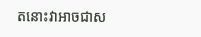តនោះវាអាចជាស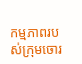កម្មភាពរបស់ក្រុមចោរ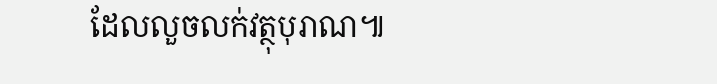ដែលលួចលក់វត្ថុបុរាណ៕